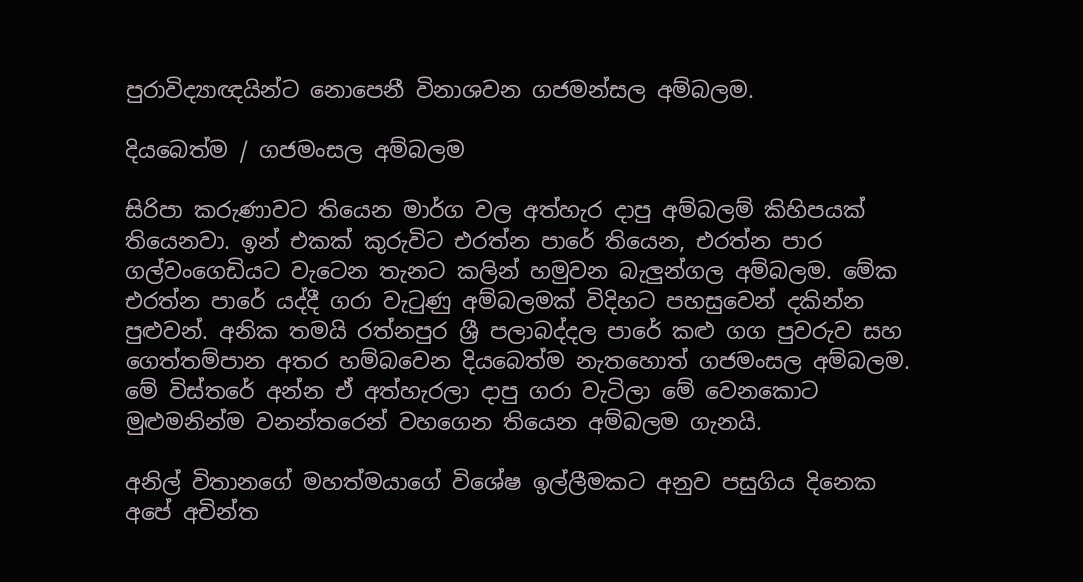පුරාවිද්‍යාඥයින්ට නොපෙනී විනාශවන ගජමන්සල අම්බලම.

දියබෙත්ම / ගජමංසල අම්බලම

සිරිපා කරුණාවට තියෙන මාර්ග වල අත්හැර දාපු අම්බලම් කිහිපයක් තියෙනවා. ඉන් එකක් කුරුවිට එරත්න පාරේ තියෙන, එරත්න පාර ගල්වංගෙඩියට වැටෙන තැනට කලින් හමුවන බැලුන්ගල අම්බලම. මේක එරත්න පාරේ යද්දී ගරා වැටුණු අම්බලමක් විදිහට පහසුවෙන් දකින්න පුළුවන්. අනික තමයි රත්නපුර ශ්‍රී පලාබද්දල පාරේ කළු ගග පුවරුව සහ ගෙත්තම්පාන අතර හම්බවෙන දියබෙත්ම නැතහොත් ගජමංසල අම්බලම. මේ විස්තරේ අන්න ඒ අත්හැරලා දාපු ගරා වැටිලා මේ වෙනකොට මුළුමනින්ම වනන්තරෙන් වහගෙන තියෙන අම්බලම ගැනයි.

අනිල් විතානගේ මහත්මයාගේ විශේෂ ඉල්ලීමකට අනුව පසුගිය දිනෙක අපේ අචින්ත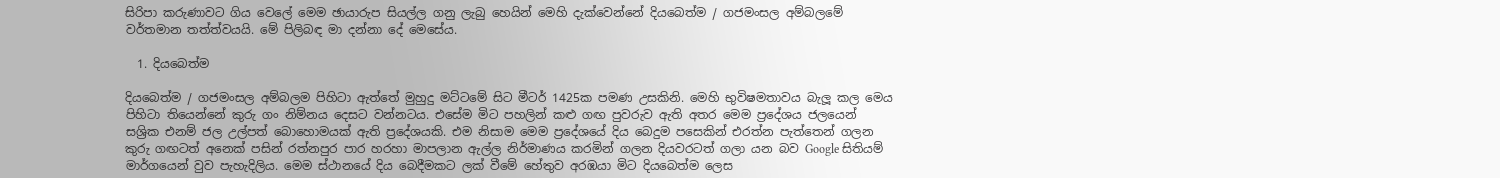සිරිපා කරුණාවට ගිය වෙලේ මෙම ඡායාරුප සියල්ල ගනු ලැබු හෙයින් මෙහි දැක්වෙන්නේ දියබෙත්ම / ගජමංසල අම්බලමේ වර්තමාන තත්ත්වයයි. මේ පිලිබඳ මා දන්නා දේ මෙසේය.

  1. දියබෙත්ම

දියබෙත්ම / ගජමංසල අම්බලම පිහිටා ඇත්තේ මුහුදු මට්ටමේ සිට මීටර් 1425ක පමණ උසකිනි. මෙහි භුවිෂමතාවය බැලූ කල මෙය පිහිටා තියෙන්නේ කුරු ගං නිම්නය දෙසට වන්නටය. එසේම මිට පහලින් කළු ගඟ පුවරුව ඇති අතර මෙම ප්‍රදේශය ජලයෙන් සශ්‍රික එනම් ජල උල්පත් බොහොමයක් ඇති ප්‍රදේශයකි. එම නිසාම මෙම ප්‍රදේශයේ දිය බෙදුම පසෙකින් එරත්න පැත්තෙන් ගලන කුරු ගඟටත් අනෙක් පසින් රත්නපුර පාර හරහා මාපලාන ඇල්ල නිර්මාණය කරමින් ගලන දියවරටත් ගලා යන බව Google සිතියම් මාර්ගයෙන් වුව පැහැදිලිය. මෙම ස්ථානයේ දිය බෙදීමකට ලක් වීමේ හේතුව අරඹයා මිට දියබෙත්ම ලෙස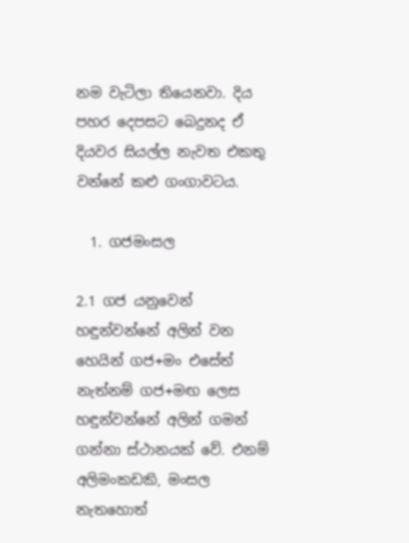නම වැටිලා තියෙනවා. දිය පහර දෙපසට බෙදුනද ඒ දියවර සියල්ල නැවත එකතු වන්නේ කළු ගංගාවටය.

  1. ගජමංසල

2.1 ගජ යනුවෙන් හඳුන්වන්නේ අලින් වන හෙයින් ගජ+මං එසේත් නැත්නම් ගජ+මඟ ලෙස හඳුන්වන්නේ අලින් ගමන් ගන්නා ස්ථානයක් වේ. එනම් අලිමංකඩකි, මංසල නැතහොත්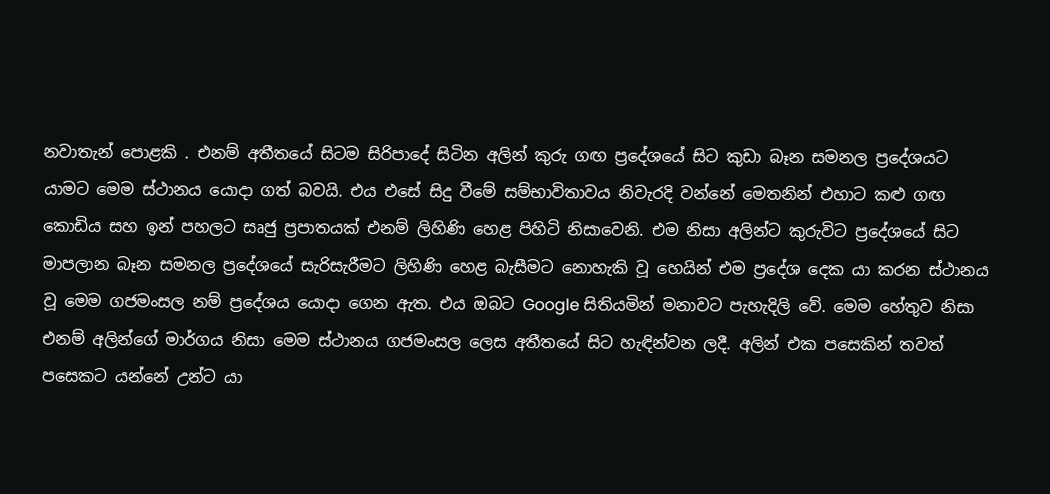නවාතැන් පොළකි . එනම් අතීතයේ සිටම සිරිපාදේ සිටින අලින් කුරු ගඟ ප්‍රදේශයේ සිට කුඩා බෑන සමනල ප්‍රදේශයට යාමට මෙම ස්ථානය යොදා ගත් බවයි. එය එසේ සිදු වීමේ සම්භාවිතාවය නිවැරදි වන්නේ මෙතනින් එහාට කළු ගඟ කොඩිය සහ ඉන් පහලට සෘජු ප්‍රපාතයක් එනම් ලිහිණි හෙළ පිහිටි නිසාවෙනි. එම නිසා අලින්ට කුරුවිට ප්‍රදේශයේ සිට මාපලාන බෑන සමනල ප්‍රදේශයේ සැරිසැරීමට ලිහිණි හෙළ බැසීමට නොහැකි වූ හෙයින් එම ප්‍රදේශ දෙක යා කරන ස්ථානය වූ මෙම ගජමංසල නම් ප්‍රදේශය යොදා ගෙන ඇත. එය ඔබට Google සිතියමින් මනාවට පැහැදිලි වේ. මෙම හේතුව නිසා එනම් අලින්ගේ මාර්ගය නිසා මෙම ස්ථානය ගජමංසල ලෙස අතීතයේ සිට හැඳින්වන ලදී. අලින් එක පසෙකින් තවත් පසෙකට යන්නේ උන්ට යා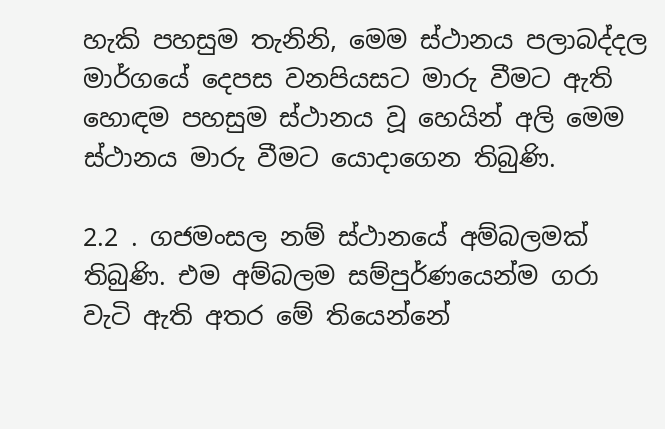හැකි පහසුම තැනිනි, මෙම ස්ථානය පලාබද්දල මාර්ගයේ දෙපස වනපියසට මාරු වීමට ඇති හොඳම පහසුම ස්ථානය වූ හෙයින් අලි මෙම ස්ථානය මාරු වීමට යොදාගෙන තිබුණි.

2.2 . ගජමංසල නම් ස්ථානයේ අම්බලමක් තිබුණි. එම අම්බලම සම්පුර්ණයෙන්ම ගරා වැටි ඇති අතර මේ තියෙන්නේ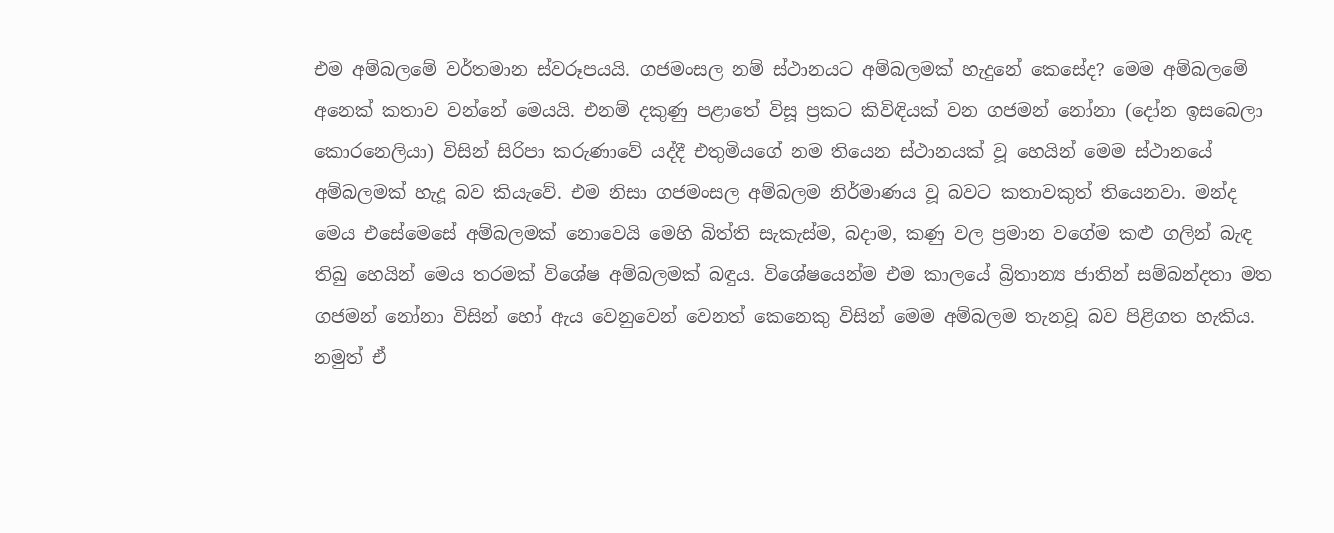එම අම්බලමේ වර්තමාන ස්වරූපයයි. ගජමංසල නම් ස්ථානයට අම්බලමක් හැදුනේ කෙසේද? මෙම අම්බලමේ අනෙක් කතාව වන්නේ මෙයයි. එනම් දකුණු පළාතේ විසූ ප්‍රකට කිවිඳියක් වන ගජමන් නෝනා (දෝන ඉසබෙලා කොරනෙලියා) විසින් සිරිපා කරුණාවේ යද්දී එතුමියගේ නම තියෙන ස්ථානයක් වූ හෙයින් මෙම ස්ථානයේ අම්බලමක් හැදූ බව කියැවේ. එම නිසා ගජමංසල අම්බලම නිර්මාණය වූ බවට කතාවකුත් තියෙනවා. මන්ද මෙය එසේමෙසේ අම්බලමක් නොවෙයි මෙහි බිත්ති සැකැස්ම, බදාම, කණු වල ප්‍රමාන වගේම කළු ගලින් බැඳ තිබු හෙයින් මෙය තරමක් විශේෂ අම්බලමක් බඳුය. විශේෂයෙන්ම එම කාලයේ බ්‍රිතාන්‍ය ජාතින් සම්බන්දතා මත ගජමන් නෝනා විසින් හෝ ඇය වෙනුවෙන් වෙනත් කෙනෙකු විසින් මෙම අම්බලම තැනවූ බව පිළිගත හැකිය. නමුත් ඒ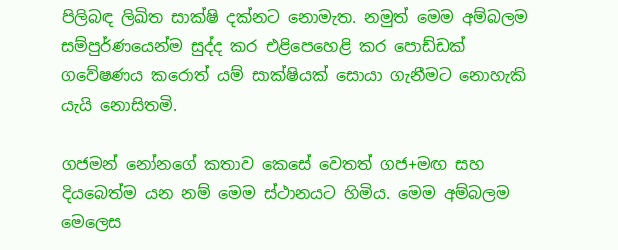පිලිබඳ ලිඛිත සාක්ෂි දක්නට නොමැත. නමුත් මෙම අම්බලම සම්පුර්ණයෙන්ම සුද්ද කර එළිපෙහෙළි කර පොඩ්ඩක් ගවේෂණය කරොත් යම් සාක්ෂියක් සොයා ගැනීමට නොහැකි යැයි නොසිතමි.

ගජමන් නෝනගේ කතාව කෙසේ වෙතත් ගජ+මඟ සහ දියබෙත්ම යන නම් මෙම ස්ථානයට හිමිය. මෙම අම්බලම මෙලෙස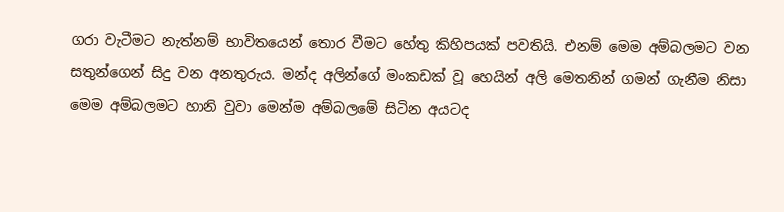ගරා වැටීමට නැත්නම් භාවිතයෙන් තොර වීමට හේතු කිහිපයක් පවතියි. එනම් මෙම අම්බලමට වන සතුන්ගෙන් සිදු වන අනතුරුය. මන්ද අලින්ගේ මංකඩක් වූ හෙයින් අලි මෙතනින් ගමන් ගැනීම නිසා මෙම අම්බලමට හානි වුවා මෙන්ම අම්බලමේ සිටින අයටද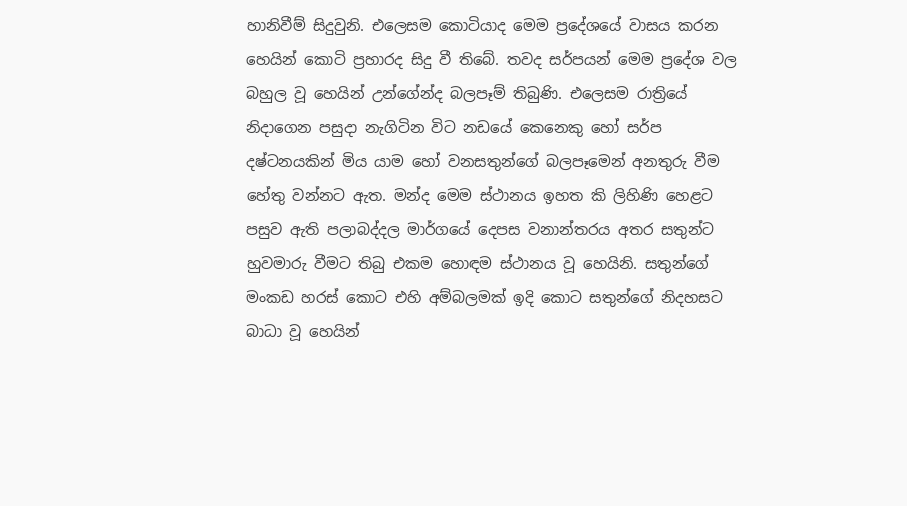හානිවීම් සිදුවුනි. එලෙසම කොටියාද මෙම ප්‍රදේශයේ වාසය කරන හෙයින් කොටි ප්‍රහාරද සිදු වී තිබේ. තවද සර්පයන් මෙම ප්‍රදේශ වල බහුල වූ හෙයින් උන්ගේන්ද බලපෑම් තිබුණි. එලෙසම රාත්‍රියේ නිදාගෙන පසුදා නැගිටින විට නඩයේ කෙනෙකු හෝ සර්ප දෂ්ටනයකින් මිය යාම හෝ වනසතුන්ගේ බලපෑමෙන් අනතුරු වීම හේතු වන්නට ඇත. මන්ද මෙම ස්ථානය ඉහත කි ලිහිණි හෙළට පසුව ඇති පලාබද්දල මාර්ගයේ දෙපස වනාන්තරය අතර සතුන්ට හුවමාරු වීමට තිබු එකම හොඳම ස්ථානය වූ හෙයිනි. සතුන්ගේ මංකඩ හරස් කොට එහි අම්බලමක් ඉදි කොට සතුන්ගේ නිදහසට බාධා වූ හෙයින්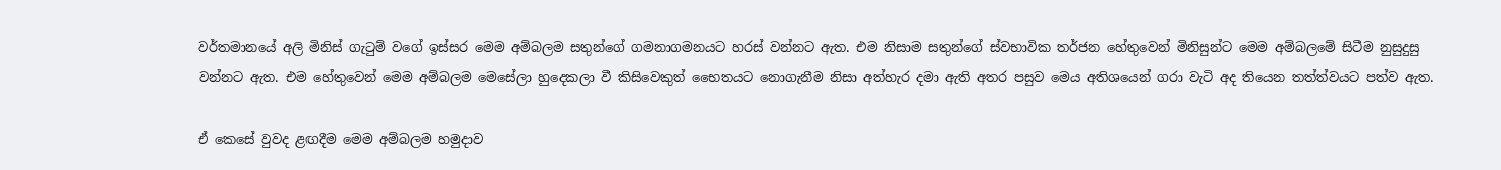වර්තමානයේ අලි මිනිස් ගැටුම් වගේ ඉස්සර මෙම අම්බලම සතුන්ගේ ගමනාගමනයට හරස් වන්නට ඇත. එම නිසාම සතුන්ගේ ස්වභාවික තර්ජන හේතුවෙන් මිනිසුන්ට මෙම අම්බලමේ සිටීම නුසුදුසු වන්නට ඇත. එම හේතුවෙන් මෙම අම්බලම මෙසේලා හුදෙකලා වී කිසිවෙකුත් භෛතයට නොගැනීම නිසා අත්හැර දමා ඇති අතර පසුව මෙය අතිශයෙන් ගරා වැටි අද තියෙන තත්ත්වයට පත්ව ඇත.

ඒ කෙසේ වුවද ළඟදීම මෙම අම්බලම හමුදාව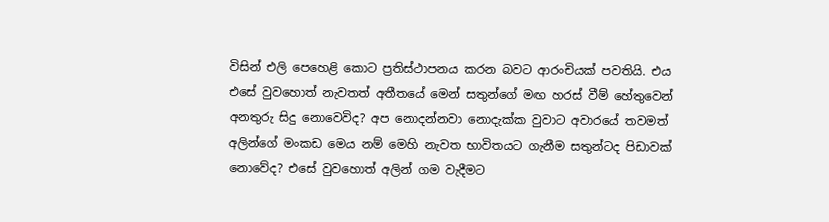විසින් එලි පෙහෙළි කොට ප්‍රතිස්ථාපනය කරන බවට ආරංචියක් පවතියි. එය එසේ වුවහොත් නැවතත් අතීතයේ මෙන් සතුන්ගේ මඟ හරස් වීම් හේතුවෙන් අනතුරු සිදු නොවෙවිද? අප නොදන්නවා නොදැක්ක වුවාට අවාරයේ තවමත් අලින්ගේ මංකඩ මෙය නම් මෙහි නැවත භාවිතයට ගැනීම සතුන්ටද පිඩාවක් නොවේද? එසේ වුවහොත් අලින් ගම වැදීමට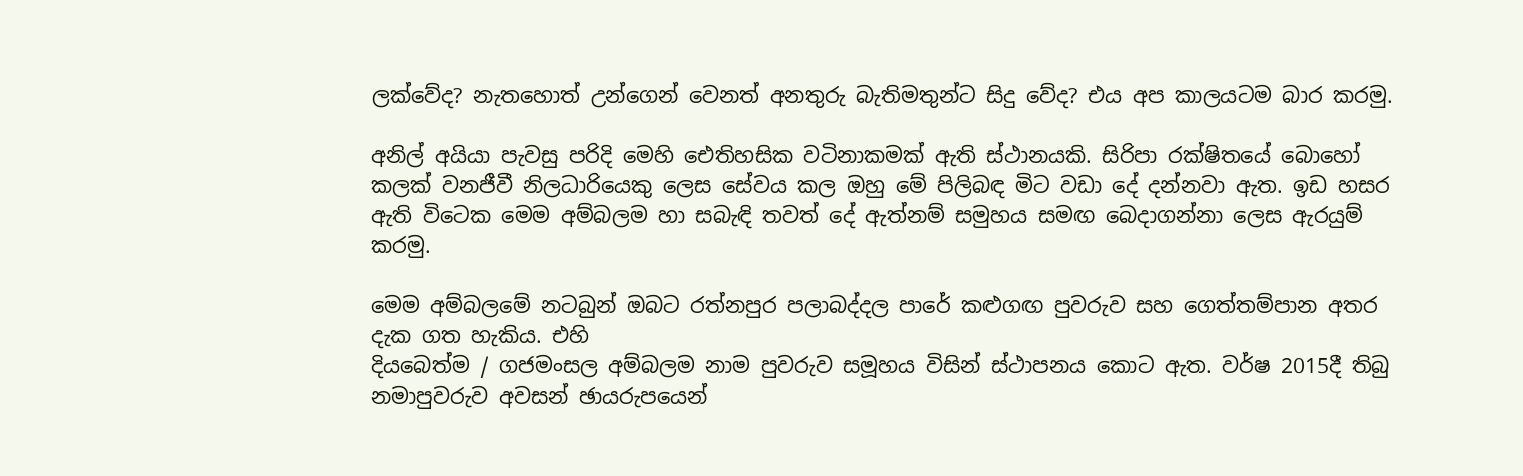ලක්වේද? නැතහොත් උන්ගෙන් වෙනත් අනතුරු බැතිමතුන්ට සිදු වේද? එය අප කාලයටම බාර කරමු.

අනිල් අයියා පැවසු පරිදි මෙහි ඓතිහසික වටිනාකමක් ඇති ස්ථානයකි. සිරිපා රක්ෂිතයේ බොහෝ කලක් වනජීවී නිලධාරියෙකු ලෙස සේවය කල ඔහු මේ පිලිබඳ මිට වඩා දේ දන්නවා ඇත. ඉඩ හසර ඇති විටෙක මෙම අම්බලම හා සබැඳි තවත් දේ ඇත්නම් සමුහය සමඟ බෙදාගන්නා ලෙස ඇරයුම් කරමු.

මෙම අම්බලමේ නටබුන් ඔබට රත්නපුර පලාබද්දල පාරේ කළුගඟ පුවරුව සහ ගෙත්තම්පාන අතර දැක ගත හැකිය. එහි
දියබෙත්ම / ගජමංසල අම්බලම නාම පුවරුව සමූහය විසින් ස්ථාපනය කොට ඇත. වර්ෂ 2015දී තිබු නමාපුවරුව අවසන් ඡායරුපයෙන්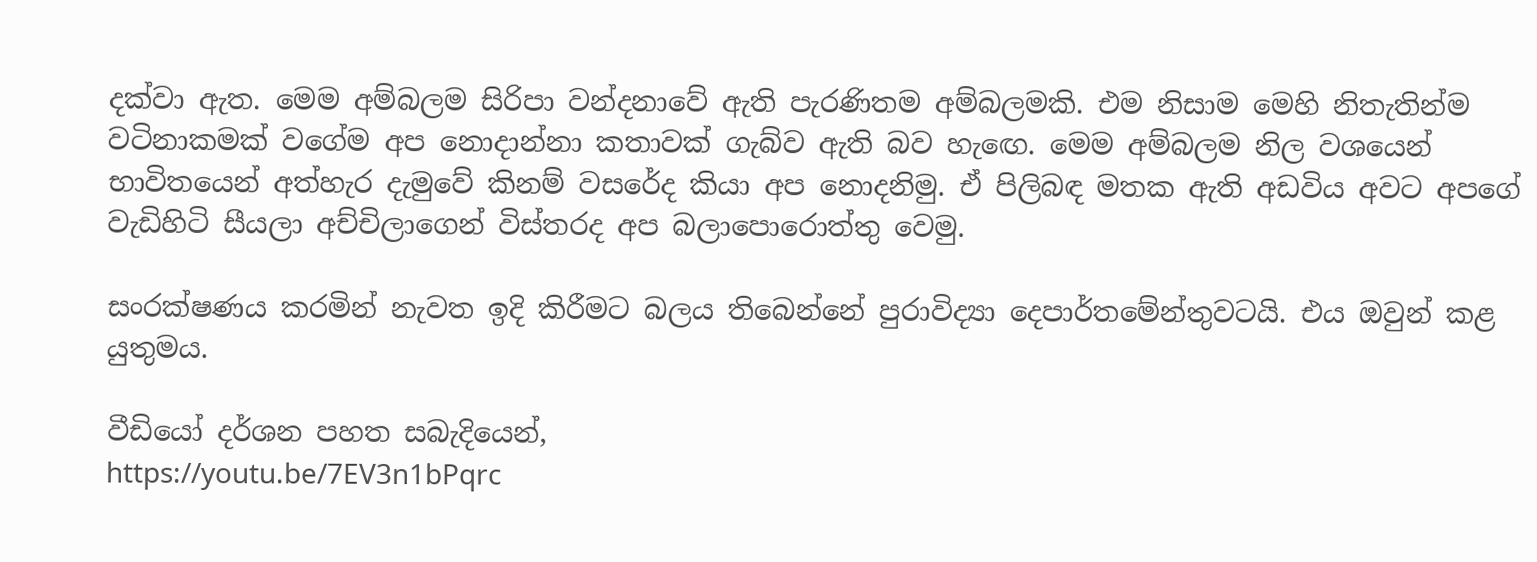දක්වා ඇත. මෙම අම්බලම සිරිපා වන්දනාවේ ඇති පැරණිතම අම්බලමකි. එම නිසාම මෙහි නිතැතින්ම වටිනාකමක් වගේම අප නොදාන්නා කතාවක් ගැබ්ව ඇති බව හැඟෙ. මෙම අම්බලම නිල වශයෙන් භාවිතයෙන් අත්හැර දැමුවේ කිනම් වසරේද කියා අප නොදනිමු. ඒ පිලිබඳ මතක ඇති අඩවිය අවට අපගේ වැඩිහිටි සීයලා අච්චිලාගෙන් විස්තරද අප බලාපොරොත්තු වෙමු.

සංරක්ෂණය කරමින් නැවත ඉදි කිරීමට බලය තිබෙන්නේ පුරාවිද්‍යා දෙපාර්තමේන්තුවටයි. එය ඔවුන් කළ යුතුමය.

වීඩියෝ දර්ශන පහත සබැදියෙන්,
https://youtu.be/7EV3n1bPqrc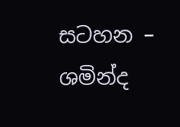සටහන – ශමින්ද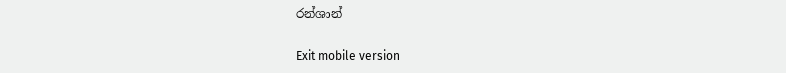රන්ශාන්

Exit mobile version